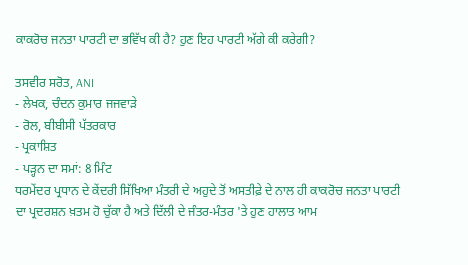ਕਾਕਰੋਚ ਜਨਤਾ ਪਾਰਟੀ ਦਾ ਭਵਿੱਖ ਕੀ ਹੈ? ਹੁਣ ਇਹ ਪਾਰਟੀ ਅੱਗੇ ਕੀ ਕਰੇਗੀ?

ਤਸਵੀਰ ਸਰੋਤ, ANI
- ਲੇਖਕ, ਚੰਦਨ ਕੁਮਾਰ ਜਜਵਾੜੇ
- ਰੋਲ, ਬੀਬੀਸੀ ਪੱਤਰਕਾਰ
- ਪ੍ਰਕਾਸ਼ਿਤ
- ਪੜ੍ਹਨ ਦਾ ਸਮਾਂ: 8 ਮਿੰਟ
ਧਰਮੇਂਦਰ ਪ੍ਰਧਾਨ ਦੇ ਕੇਂਦਰੀ ਸਿੱਖਿਆ ਮੰਤਰੀ ਦੇ ਅਹੁਦੇ ਤੋਂ ਅਸਤੀਫ਼ੇ ਦੇ ਨਾਲ ਹੀ ਕਾਕਰੋਚ ਜਨਤਾ ਪਾਰਟੀ ਦਾ ਪ੍ਰਦਰਸ਼ਨ ਖ਼ਤਮ ਹੋ ਚੁੱਕਾ ਹੈ ਅਤੇ ਦਿੱਲੀ ਦੇ ਜੰਤਰ-ਮੰਤਰ 'ਤੇ ਹੁਣ ਹਾਲਾਤ ਆਮ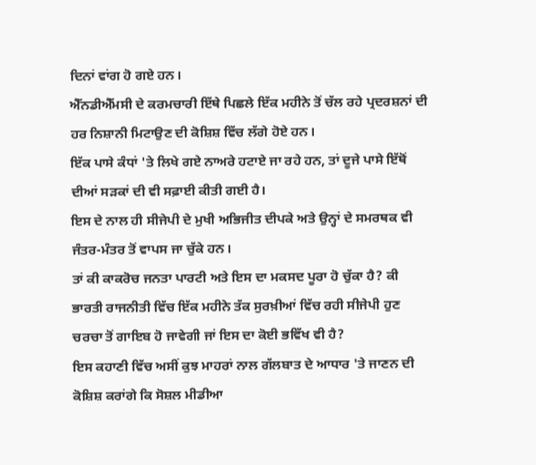ਦਿਨਾਂ ਵਾਂਗ ਹੋ ਗਏ ਹਨ।
ਐੱਨਡੀਐੱਮਸੀ ਦੇ ਕਰਮਚਾਰੀ ਇੱਥੇ ਪਿਛਲੇ ਇੱਕ ਮਹੀਨੇ ਤੋਂ ਚੱਲ ਰਹੇ ਪ੍ਰਦਰਸ਼ਨਾਂ ਦੀ ਹਰ ਨਿਸ਼ਾਨੀ ਮਿਟਾਉਣ ਦੀ ਕੋਸ਼ਿਸ਼ ਵਿੱਚ ਲੱਗੇ ਹੋਏ ਹਨ।
ਇੱਕ ਪਾਸੇ ਕੰਧਾਂ 'ਤੇ ਲਿਖੇ ਗਏ ਨਾਅਰੇ ਹਟਾਏ ਜਾ ਰਹੇ ਹਨ, ਤਾਂ ਦੂਜੇ ਪਾਸੇ ਇੱਥੋਂ ਦੀਆਂ ਸੜਕਾਂ ਦੀ ਵੀ ਸਫ਼ਾਈ ਕੀਤੀ ਗਈ ਹੈ।
ਇਸ ਦੇ ਨਾਲ ਹੀ ਸੀਜੇਪੀ ਦੇ ਮੁਖੀ ਅਭਿਜੀਤ ਦੀਪਕੇ ਅਤੇ ਉਨ੍ਹਾਂ ਦੇ ਸਮਰਥਕ ਵੀ ਜੰਤਰ-ਮੰਤਰ ਤੋਂ ਵਾਪਸ ਜਾ ਚੁੱਕੇ ਹਨ।
ਤਾਂ ਕੀ ਕਾਕਰੋਚ ਜਨਤਾ ਪਾਰਟੀ ਅਤੇ ਇਸ ਦਾ ਮਕਸਦ ਪੂਰਾ ਹੋ ਚੁੱਕਾ ਹੈ? ਕੀ ਭਾਰਤੀ ਰਾਜਨੀਤੀ ਵਿੱਚ ਇੱਕ ਮਹੀਨੇ ਤੱਕ ਸੁਰਖ਼ੀਆਂ ਵਿੱਚ ਰਹੀ ਸੀਜੇਪੀ ਹੁਣ ਚਰਚਾ ਤੋਂ ਗਾਇਬ ਹੋ ਜਾਵੇਗੀ ਜਾਂ ਇਸ ਦਾ ਕੋਈ ਭਵਿੱਖ ਵੀ ਹੈ?
ਇਸ ਕਹਾਣੀ ਵਿੱਚ ਅਸੀਂ ਕੁਝ ਮਾਹਰਾਂ ਨਾਲ ਗੱਲਬਾਤ ਦੇ ਆਧਾਰ 'ਤੇ ਜਾਣਨ ਦੀ ਕੋਸ਼ਿਸ਼ ਕਰਾਂਗੇ ਕਿ ਸੋਸ਼ਲ ਮੀਡੀਆ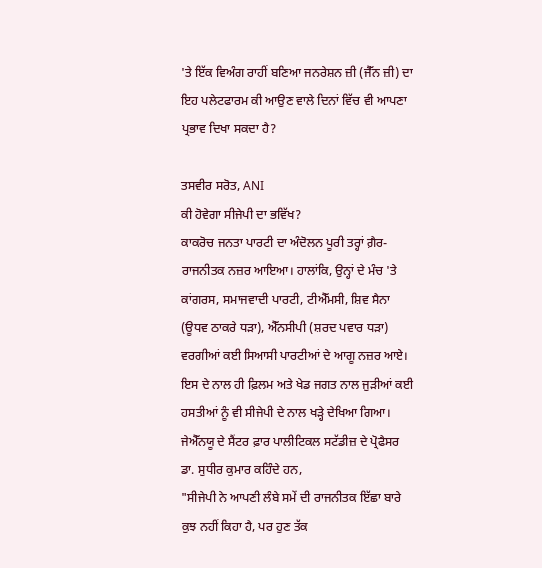'ਤੇ ਇੱਕ ਵਿਅੰਗ ਰਾਹੀਂ ਬਣਿਆ ਜਨਰੇਸ਼ਨ ਜ਼ੀ (ਜੈੱਨ ਜ਼ੀ) ਦਾ ਇਹ ਪਲੇਟਫਾਰਮ ਕੀ ਆਉਣ ਵਾਲੇ ਦਿਨਾਂ ਵਿੱਚ ਵੀ ਆਪਣਾ ਪ੍ਰਭਾਵ ਦਿਖਾ ਸਕਦਾ ਹੈ?

ਤਸਵੀਰ ਸਰੋਤ, ANI
ਕੀ ਹੋਵੇਗਾ ਸੀਜੇਪੀ ਦਾ ਭਵਿੱਖ?
ਕਾਕਰੋਚ ਜਨਤਾ ਪਾਰਟੀ ਦਾ ਅੰਦੋਲਨ ਪੂਰੀ ਤਰ੍ਹਾਂ ਗ਼ੈਰ-ਰਾਜਨੀਤਕ ਨਜ਼ਰ ਆਇਆ। ਹਾਲਾਂਕਿ, ਉਨ੍ਹਾਂ ਦੇ ਮੰਚ 'ਤੇ ਕਾਂਗਰਸ, ਸਮਾਜਵਾਦੀ ਪਾਰਟੀ, ਟੀਐੱਮਸੀ, ਸ਼ਿਵ ਸੈਨਾ (ਊਧਵ ਠਾਕਰੇ ਧੜਾ), ਐੱਨਸੀਪੀ (ਸ਼ਰਦ ਪਵਾਰ ਧੜਾ) ਵਰਗੀਆਂ ਕਈ ਸਿਆਸੀ ਪਾਰਟੀਆਂ ਦੇ ਆਗੂ ਨਜ਼ਰ ਆਏ।
ਇਸ ਦੇ ਨਾਲ ਹੀ ਫ਼ਿਲਮ ਅਤੇ ਖੇਡ ਜਗਤ ਨਾਲ ਜੁੜੀਆਂ ਕਈ ਹਸਤੀਆਂ ਨੂੰ ਵੀ ਸੀਜੇਪੀ ਦੇ ਨਾਲ ਖੜ੍ਹੇ ਦੇਖਿਆ ਗਿਆ।
ਜੇਐੱਨਯੂ ਦੇ ਸੈਂਟਰ ਫ਼ਾਰ ਪਾਲੀਟਿਕਲ ਸਟੱਡੀਜ਼ ਦੇ ਪ੍ਰੋਫੈਸਰ ਡਾ. ਸੁਧੀਰ ਕੁਮਾਰ ਕਹਿੰਦੇ ਹਨ,
"ਸੀਜੇਪੀ ਨੇ ਆਪਣੀ ਲੰਬੇ ਸਮੇਂ ਦੀ ਰਾਜਨੀਤਕ ਇੱਛਾ ਬਾਰੇ ਕੁਝ ਨਹੀਂ ਕਿਹਾ ਹੈ, ਪਰ ਹੁਣ ਤੱਕ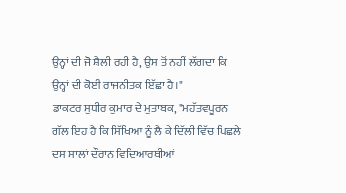ਉਨ੍ਹਾਂ ਦੀ ਜੋ ਸ਼ੈਲੀ ਰਹੀ ਹੈ, ਉਸ ਤੋਂ ਨਹੀਂ ਲੱਗਦਾ ਕਿ ਉਨ੍ਹਾਂ ਦੀ ਕੋਈ ਰਾਜਨੀਤਕ ਇੱਛਾ ਹੈ।"
ਡਾਕਟਰ ਸੁਧੀਰ ਕੁਮਾਰ ਦੇ ਮੁਤਾਬਕ, "ਮਹੱਤਵਪੂਰਨ ਗੱਲ ਇਹ ਹੈ ਕਿ ਸਿੱਖਿਆ ਨੂੰ ਲੈ ਕੇ ਦਿੱਲੀ ਵਿੱਚ ਪਿਛਲੇ ਦਸ ਸਾਲਾਂ ਦੌਰਾਨ ਵਿਦਿਆਰਥੀਆਂ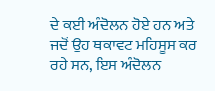ਦੇ ਕਈ ਅੰਦੋਲਨ ਹੋਏ ਹਨ ਅਤੇ ਜਦੋਂ ਉਹ ਥਕਾਵਟ ਮਹਿਸੂਸ ਕਰ ਰਹੇ ਸਨ, ਇਸ ਅੰਦੋਲਨ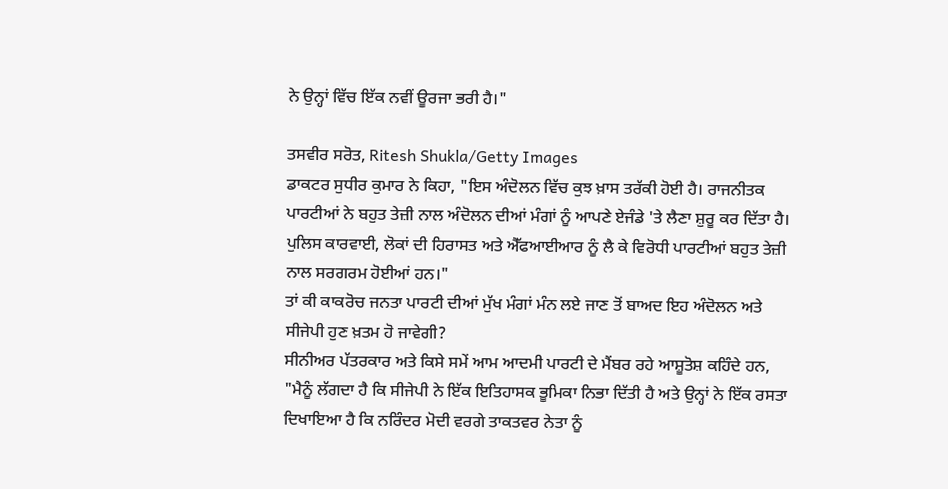ਨੇ ਉਨ੍ਹਾਂ ਵਿੱਚ ਇੱਕ ਨਵੀਂ ਊਰਜਾ ਭਰੀ ਹੈ।"

ਤਸਵੀਰ ਸਰੋਤ, Ritesh Shukla/Getty Images
ਡਾਕਟਰ ਸੁਧੀਰ ਕੁਮਾਰ ਨੇ ਕਿਹਾ, "ਇਸ ਅੰਦੋਲਨ ਵਿੱਚ ਕੁਝ ਖ਼ਾਸ ਤਰੱਕੀ ਹੋਈ ਹੈ। ਰਾਜਨੀਤਕ ਪਾਰਟੀਆਂ ਨੇ ਬਹੁਤ ਤੇਜ਼ੀ ਨਾਲ ਅੰਦੋਲਨ ਦੀਆਂ ਮੰਗਾਂ ਨੂੰ ਆਪਣੇ ਏਜੰਡੇ 'ਤੇ ਲੈਣਾ ਸ਼ੁਰੂ ਕਰ ਦਿੱਤਾ ਹੈ। ਪੁਲਿਸ ਕਾਰਵਾਈ, ਲੋਕਾਂ ਦੀ ਹਿਰਾਸਤ ਅਤੇ ਐੱਫਆਈਆਰ ਨੂੰ ਲੈ ਕੇ ਵਿਰੋਧੀ ਪਾਰਟੀਆਂ ਬਹੁਤ ਤੇਜ਼ੀ ਨਾਲ ਸਰਗਰਮ ਹੋਈਆਂ ਹਨ।"
ਤਾਂ ਕੀ ਕਾਕਰੋਚ ਜਨਤਾ ਪਾਰਟੀ ਦੀਆਂ ਮੁੱਖ ਮੰਗਾਂ ਮੰਨ ਲਏ ਜਾਣ ਤੋਂ ਬਾਅਦ ਇਹ ਅੰਦੋਲਨ ਅਤੇ ਸੀਜੇਪੀ ਹੁਣ ਖ਼ਤਮ ਹੋ ਜਾਵੇਗੀ?
ਸੀਨੀਅਰ ਪੱਤਰਕਾਰ ਅਤੇ ਕਿਸੇ ਸਮੇਂ ਆਮ ਆਦਮੀ ਪਾਰਟੀ ਦੇ ਮੈਂਬਰ ਰਹੇ ਆਸ਼ੂਤੋਸ਼ ਕਹਿੰਦੇ ਹਨ, "ਮੈਨੂੰ ਲੱਗਦਾ ਹੈ ਕਿ ਸੀਜੇਪੀ ਨੇ ਇੱਕ ਇਤਿਹਾਸਕ ਭੂਮਿਕਾ ਨਿਭਾ ਦਿੱਤੀ ਹੈ ਅਤੇ ਉਨ੍ਹਾਂ ਨੇ ਇੱਕ ਰਸਤਾ ਦਿਖਾਇਆ ਹੈ ਕਿ ਨਰਿੰਦਰ ਮੋਦੀ ਵਰਗੇ ਤਾਕਤਵਰ ਨੇਤਾ ਨੂੰ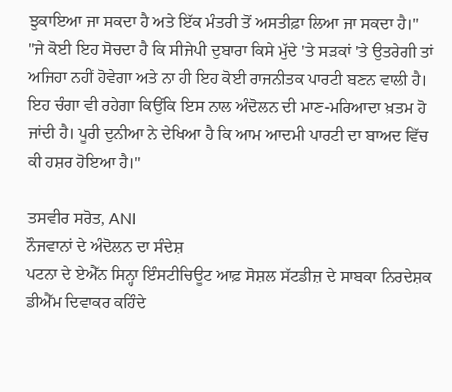ਝੁਕਾਇਆ ਜਾ ਸਕਦਾ ਹੈ ਅਤੇ ਇੱਕ ਮੰਤਰੀ ਤੋਂ ਅਸਤੀਫ਼ਾ ਲਿਆ ਜਾ ਸਕਦਾ ਹੈ।"
"ਜੇ ਕੋਈ ਇਹ ਸੋਚਦਾ ਹੈ ਕਿ ਸੀਜੇਪੀ ਦੁਬਾਰਾ ਕਿਸੇ ਮੁੱਦੇ 'ਤੇ ਸੜਕਾਂ 'ਤੇ ਉਤਰੇਗੀ ਤਾਂ ਅਜਿਹਾ ਨਹੀਂ ਹੋਵੇਗਾ ਅਤੇ ਨਾ ਹੀ ਇਹ ਕੋਈ ਰਾਜਨੀਤਕ ਪਾਰਟੀ ਬਣਨ ਵਾਲੀ ਹੈ। ਇਹ ਚੰਗਾ ਵੀ ਰਹੇਗਾ ਕਿਉਂਕਿ ਇਸ ਨਾਲ ਅੰਦੋਲਨ ਦੀ ਮਾਣ-ਮਰਿਆਦਾ ਖ਼ਤਮ ਹੋ ਜਾਂਦੀ ਹੈ। ਪੂਰੀ ਦੁਨੀਆ ਨੇ ਦੇਖਿਆ ਹੈ ਕਿ ਆਮ ਆਦਮੀ ਪਾਰਟੀ ਦਾ ਬਾਅਦ ਵਿੱਚ ਕੀ ਹਸ਼ਰ ਹੋਇਆ ਹੈ।"

ਤਸਵੀਰ ਸਰੋਤ, ANI
ਨੌਜਵਾਨਾਂ ਦੇ ਅੰਦੋਲਨ ਦਾ ਸੰਦੇਸ਼
ਪਟਨਾ ਦੇ ਏਐੱਨ ਸਿਨ੍ਹਾ ਇੰਸਟੀਚਿਊਟ ਆਫ਼ ਸੋਸ਼ਲ ਸੱਟਡੀਜ਼ ਦੇ ਸਾਬਕਾ ਨਿਰਦੇਸ਼ਕ ਡੀਐੱਮ ਦਿਵਾਕਰ ਕਹਿੰਦੇ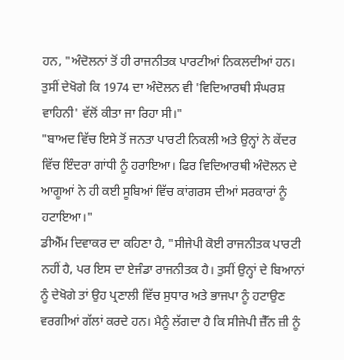ਹਨ, "ਅੰਦੋਲਨਾਂ ਤੋਂ ਹੀ ਰਾਜਨੀਤਕ ਪਾਰਟੀਆਂ ਨਿਕਲਦੀਆਂ ਹਨ। ਤੁਸੀਂ ਦੇਖੋਗੇ ਕਿ 1974 ਦਾ ਅੰਦੋਲਨ ਵੀ 'ਵਿਦਿਆਰਥੀ ਸੰਘਰਸ਼ ਵਾਹਿਨੀ' ਵੱਲੋਂ ਕੀਤਾ ਜਾ ਰਿਹਾ ਸੀ।"
"ਬਾਅਦ ਵਿੱਚ ਇਸੇ ਤੋਂ ਜਨਤਾ ਪਾਰਟੀ ਨਿਕਲੀ ਅਤੇ ਉਨ੍ਹਾਂ ਨੇ ਕੇਂਦਰ ਵਿੱਚ ਇੰਦਰਾ ਗਾਂਧੀ ਨੂੰ ਹਰਾਇਆ। ਫਿਰ ਵਿਦਿਆਰਥੀ ਅੰਦੋਲਨ ਦੇ ਆਗੂਆਂ ਨੇ ਹੀ ਕਈ ਸੂਬਿਆਂ ਵਿੱਚ ਕਾਂਗਰਸ ਦੀਆਂ ਸਰਕਾਰਾਂ ਨੂੰ ਹਟਾਇਆ।"
ਡੀਐੱਮ ਦਿਵਾਕਰ ਦਾ ਕਹਿਣਾ ਹੈ, "ਸੀਜੇਪੀ ਕੋਈ ਰਾਜਨੀਤਕ ਪਾਰਟੀ ਨਹੀਂ ਹੈ, ਪਰ ਇਸ ਦਾ ਏਜੰਡਾ ਰਾਜਨੀਤਕ ਹੈ। ਤੁਸੀਂ ਉਨ੍ਹਾਂ ਦੇ ਬਿਆਨਾਂ ਨੂੰ ਦੇਖੋਗੇ ਤਾਂ ਉਹ ਪ੍ਰਣਾਲੀ ਵਿੱਚ ਸੁਧਾਰ ਅਤੇ ਭਾਜਪਾ ਨੂੰ ਹਟਾਉਣ ਵਰਗੀਆਂ ਗੱਲਾਂ ਕਰਦੇ ਹਨ। ਮੈਨੂੰ ਲੱਗਦਾ ਹੈ ਕਿ ਸੀਜੇਪੀ ਜ਼ੈੱਨ ਜ਼ੀ ਨੂੰ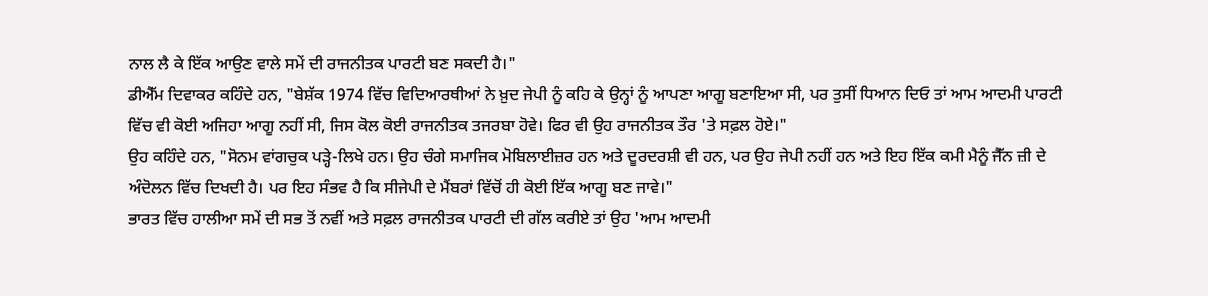ਨਾਲ ਲੈ ਕੇ ਇੱਕ ਆਉਣ ਵਾਲੇ ਸਮੇਂ ਦੀ ਰਾਜਨੀਤਕ ਪਾਰਟੀ ਬਣ ਸਕਦੀ ਹੈ।"
ਡੀਐੱਮ ਦਿਵਾਕਰ ਕਹਿੰਦੇ ਹਨ, "ਬੇਸ਼ੱਕ 1974 ਵਿੱਚ ਵਿਦਿਆਰਥੀਆਂ ਨੇ ਖ਼ੁਦ ਜੇਪੀ ਨੂੰ ਕਹਿ ਕੇ ਉਨ੍ਹਾਂ ਨੂੰ ਆਪਣਾ ਆਗੂ ਬਣਾਇਆ ਸੀ, ਪਰ ਤੁਸੀਂ ਧਿਆਨ ਦਿਓ ਤਾਂ ਆਮ ਆਦਮੀ ਪਾਰਟੀ ਵਿੱਚ ਵੀ ਕੋਈ ਅਜਿਹਾ ਆਗੂ ਨਹੀਂ ਸੀ, ਜਿਸ ਕੋਲ ਕੋਈ ਰਾਜਨੀਤਕ ਤਜਰਬਾ ਹੋਵੇ। ਫਿਰ ਵੀ ਉਹ ਰਾਜਨੀਤਕ ਤੌਰ 'ਤੇ ਸਫ਼ਲ ਹੋਏ।"
ਉਹ ਕਹਿੰਦੇ ਹਨ, "ਸੋਨਮ ਵਾਂਗਚੁਕ ਪੜ੍ਹੇ-ਲਿਖੇ ਹਨ। ਉਹ ਚੰਗੇ ਸਮਾਜਿਕ ਮੋਬਿਲਾਈਜ਼ਰ ਹਨ ਅਤੇ ਦੂਰਦਰਸ਼ੀ ਵੀ ਹਨ, ਪਰ ਉਹ ਜੇਪੀ ਨਹੀਂ ਹਨ ਅਤੇ ਇਹ ਇੱਕ ਕਮੀ ਮੈਨੂੰ ਜੈੱਨ ਜ਼ੀ ਦੇ ਅੰਦੋਲਨ ਵਿੱਚ ਦਿਖਦੀ ਹੈ। ਪਰ ਇਹ ਸੰਭਵ ਹੈ ਕਿ ਸੀਜੇਪੀ ਦੇ ਮੈਂਬਰਾਂ ਵਿੱਚੋਂ ਹੀ ਕੋਈ ਇੱਕ ਆਗੂ ਬਣ ਜਾਵੇ।"
ਭਾਰਤ ਵਿੱਚ ਹਾਲੀਆ ਸਮੇਂ ਦੀ ਸਭ ਤੋਂ ਨਵੀਂ ਅਤੇ ਸਫ਼ਲ ਰਾਜਨੀਤਕ ਪਾਰਟੀ ਦੀ ਗੱਲ ਕਰੀਏ ਤਾਂ ਉਹ 'ਆਮ ਆਦਮੀ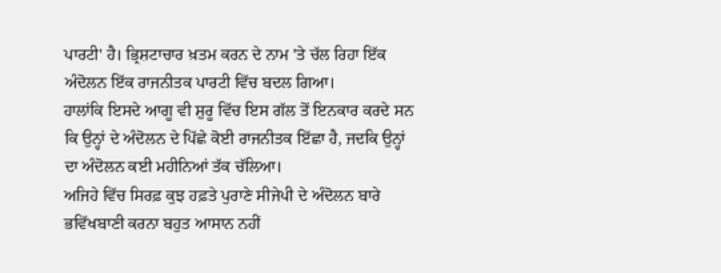ਪਾਰਟੀ' ਹੈ। ਭ੍ਰਿਸ਼ਟਾਚਾਰ ਖ਼ਤਮ ਕਰਨ ਦੇ ਨਾਮ 'ਤੇ ਚੱਲ ਰਿਹਾ ਇੱਕ ਅੰਦੋਲਨ ਇੱਕ ਰਾਜਨੀਤਕ ਪਾਰਟੀ ਵਿੱਚ ਬਦਲ ਗਿਆ।
ਹਾਲਾਂਕਿ ਇਸਦੇ ਆਗੂ ਵੀ ਸ਼ੁਰੂ ਵਿੱਚ ਇਸ ਗੱਲ ਤੋਂ ਇਨਕਾਰ ਕਰਦੇ ਸਨ ਕਿ ਉਨ੍ਹਾਂ ਦੇ ਅੰਦੋਲਨ ਦੇ ਪਿੱਛੇ ਕੋਈ ਰਾਜਨੀਤਕ ਇੱਛਾ ਹੈ, ਜਦਕਿ ਉਨ੍ਹਾਂ ਦਾ ਅੰਦੋਲਨ ਕਈ ਮਹੀਨਿਆਂ ਤੱਕ ਚੱਲਿਆ।
ਅਜਿਹੇ ਵਿੱਚ ਸਿਰਫ਼ ਕੁਝ ਹਫ਼ਤੇ ਪੁਰਾਣੇ ਸੀਜੇਪੀ ਦੇ ਅੰਦੋਲਨ ਬਾਰੇ ਭਵਿੱਖਬਾਣੀ ਕਰਨਾ ਬਹੁਤ ਆਸਾਨ ਨਹੀਂ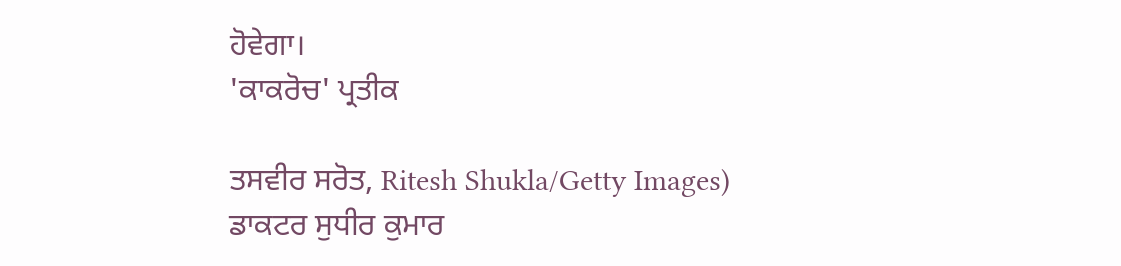ਹੋਵੇਗਾ।
'ਕਾਕਰੋਚ' ਪ੍ਰਤੀਕ

ਤਸਵੀਰ ਸਰੋਤ, Ritesh Shukla/Getty Images)
ਡਾਕਟਰ ਸੁਧੀਰ ਕੁਮਾਰ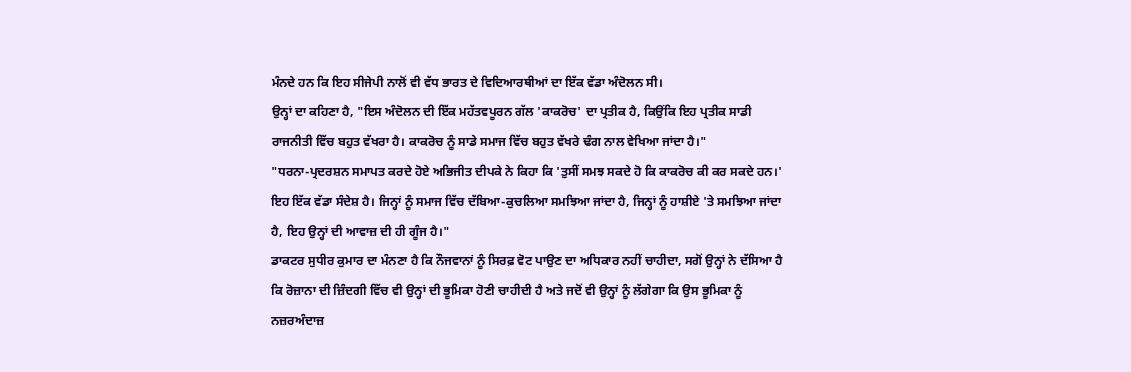ਮੰਨਦੇ ਹਨ ਕਿ ਇਹ ਸੀਜੇਪੀ ਨਾਲੋਂ ਵੀ ਵੱਧ ਭਾਰਤ ਦੇ ਵਿਦਿਆਰਥੀਆਂ ਦਾ ਇੱਕ ਵੱਡਾ ਅੰਦੋਲਨ ਸੀ।
ਉਨ੍ਹਾਂ ਦਾ ਕਹਿਣਾ ਹੈ, "ਇਸ ਅੰਦੋਲਨ ਦੀ ਇੱਕ ਮਹੱਤਵਪੂਰਨ ਗੱਲ 'ਕਾਕਰੋਚ' ਦਾ ਪ੍ਰਤੀਕ ਹੈ, ਕਿਉਂਕਿ ਇਹ ਪ੍ਰਤੀਕ ਸਾਡੀ ਰਾਜਨੀਤੀ ਵਿੱਚ ਬਹੁਤ ਵੱਖਰਾ ਹੈ। ਕਾਕਰੋਚ ਨੂੰ ਸਾਡੇ ਸਮਾਜ ਵਿੱਚ ਬਹੁਤ ਵੱਖਰੇ ਢੰਗ ਨਾਲ ਵੇਖਿਆ ਜਾਂਦਾ ਹੈ।"
"ਧਰਨਾ-ਪ੍ਰਦਰਸ਼ਨ ਸਮਾਪਤ ਕਰਦੇ ਹੋਏ ਅਭਿਜੀਤ ਦੀਪਕੇ ਨੇ ਕਿਹਾ ਕਿ 'ਤੁਸੀਂ ਸਮਝ ਸਕਦੇ ਹੋ ਕਿ ਕਾਕਰੋਚ ਕੀ ਕਰ ਸਕਦੇ ਹਨ।' ਇਹ ਇੱਕ ਵੱਡਾ ਸੰਦੇਸ਼ ਹੈ। ਜਿਨ੍ਹਾਂ ਨੂੰ ਸਮਾਜ ਵਿੱਚ ਦੱਬਿਆ-ਕੁਚਲਿਆ ਸਮਝਿਆ ਜਾਂਦਾ ਹੈ, ਜਿਨ੍ਹਾਂ ਨੂੰ ਹਾਸ਼ੀਏ 'ਤੇ ਸਮਝਿਆ ਜਾਂਦਾ ਹੈ, ਇਹ ਉਨ੍ਹਾਂ ਦੀ ਆਵਾਜ਼ ਦੀ ਹੀ ਗੂੰਜ ਹੈ।"
ਡਾਕਟਰ ਸੁਧੀਰ ਕੁਮਾਰ ਦਾ ਮੰਨਣਾ ਹੈ ਕਿ ਨੌਜਵਾਨਾਂ ਨੂੰ ਸਿਰਫ਼ ਵੋਟ ਪਾਉਣ ਦਾ ਅਧਿਕਾਰ ਨਹੀਂ ਚਾਹੀਦਾ, ਸਗੋਂ ਉਨ੍ਹਾਂ ਨੇ ਦੱਸਿਆ ਹੈ ਕਿ ਰੋਜ਼ਾਨਾ ਦੀ ਜ਼ਿੰਦਗੀ ਵਿੱਚ ਵੀ ਉਨ੍ਹਾਂ ਦੀ ਭੂਮਿਕਾ ਹੋਣੀ ਚਾਹੀਦੀ ਹੈ ਅਤੇ ਜਦੋਂ ਵੀ ਉਨ੍ਹਾਂ ਨੂੰ ਲੱਗੇਗਾ ਕਿ ਉਸ ਭੂਮਿਕਾ ਨੂੰ ਨਜ਼ਰਅੰਦਾਜ਼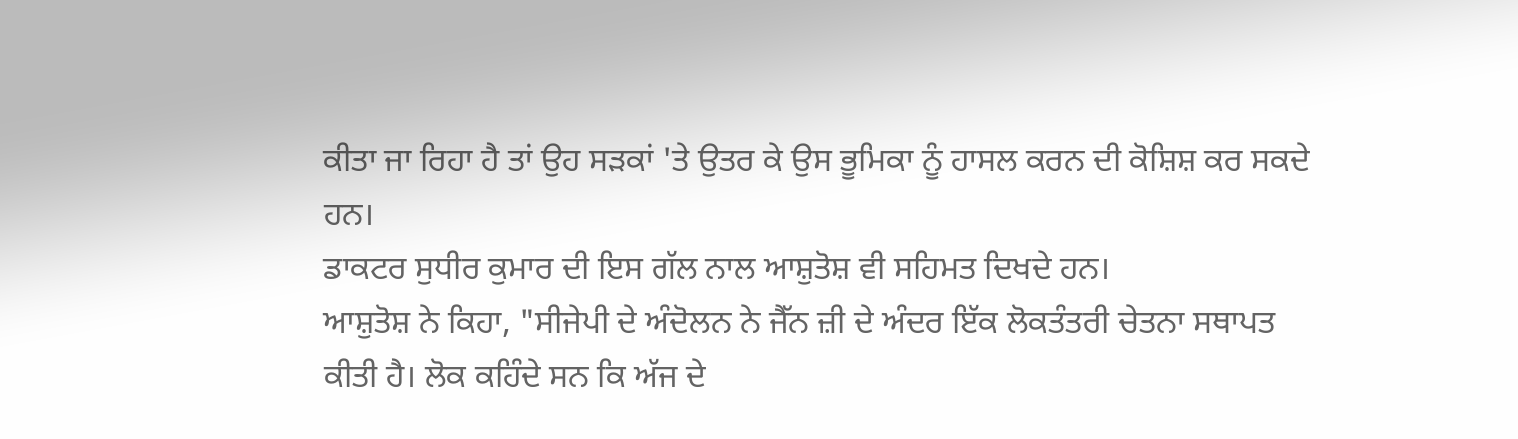ਕੀਤਾ ਜਾ ਰਿਹਾ ਹੈ ਤਾਂ ਉਹ ਸੜਕਾਂ 'ਤੇ ਉਤਰ ਕੇ ਉਸ ਭੂਮਿਕਾ ਨੂੰ ਹਾਸਲ ਕਰਨ ਦੀ ਕੋਸ਼ਿਸ਼ ਕਰ ਸਕਦੇ ਹਨ।
ਡਾਕਟਰ ਸੁਧੀਰ ਕੁਮਾਰ ਦੀ ਇਸ ਗੱਲ ਨਾਲ ਆਸ਼ੁਤੋਸ਼ ਵੀ ਸਹਿਮਤ ਦਿਖਦੇ ਹਨ।
ਆਸ਼ੁਤੋਸ਼ ਨੇ ਕਿਹਾ, "ਸੀਜੇਪੀ ਦੇ ਅੰਦੋਲਨ ਨੇ ਜੈੱਨ ਜ਼ੀ ਦੇ ਅੰਦਰ ਇੱਕ ਲੋਕਤੰਤਰੀ ਚੇਤਨਾ ਸਥਾਪਤ ਕੀਤੀ ਹੈ। ਲੋਕ ਕਹਿੰਦੇ ਸਨ ਕਿ ਅੱਜ ਦੇ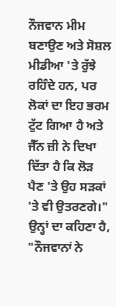ਨੌਜਵਾਨ ਮੀਮ ਬਣਾਉਣ ਅਤੇ ਸੋਸ਼ਲ ਮੀਡੀਆ 'ਤੇ ਰੁੱਝੇ ਰਹਿੰਦੇ ਹਨ, ਪਰ ਲੋਕਾਂ ਦਾ ਇਹ ਭਰਮ ਟੁੱਟ ਗਿਆ ਹੈ ਅਤੇ ਜੈੱਨ ਜ਼ੀ ਨੇ ਦਿਖਾ ਦਿੱਤਾ ਹੈ ਕਿ ਲੋੜ ਪੈਣ 'ਤੇ ਉਹ ਸੜਕਾਂ 'ਤੇ ਵੀ ਉਤਰਣਗੇ।"
ਉਨ੍ਹਾਂ ਦਾ ਕਹਿਣਾ ਹੈ, "ਨੌਜਵਾਨਾਂ ਨੇ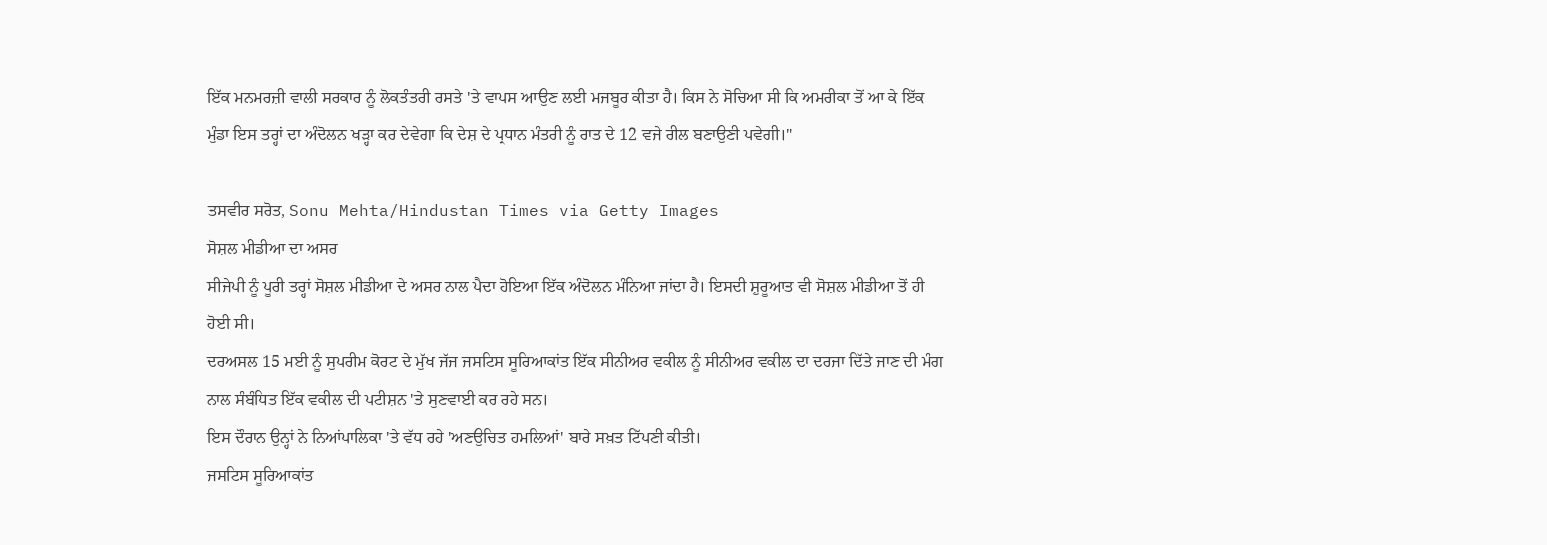ਇੱਕ ਮਨਮਰਜ਼ੀ ਵਾਲੀ ਸਰਕਾਰ ਨੂੰ ਲੋਕਤੰਤਰੀ ਰਸਤੇ 'ਤੇ ਵਾਪਸ ਆਉਣ ਲਈ ਮਜਬੂਰ ਕੀਤਾ ਹੈ। ਕਿਸ ਨੇ ਸੋਚਿਆ ਸੀ ਕਿ ਅਮਰੀਕਾ ਤੋਂ ਆ ਕੇ ਇੱਕ ਮੁੰਡਾ ਇਸ ਤਰ੍ਹਾਂ ਦਾ ਅੰਦੋਲਨ ਖੜ੍ਹਾ ਕਰ ਦੇਵੇਗਾ ਕਿ ਦੇਸ਼ ਦੇ ਪ੍ਰਧਾਨ ਮੰਤਰੀ ਨੂੰ ਰਾਤ ਦੇ 12 ਵਜੇ ਰੀਲ ਬਣਾਉਣੀ ਪਵੇਗੀ।"

ਤਸਵੀਰ ਸਰੋਤ, Sonu Mehta/Hindustan Times via Getty Images
ਸੋਸ਼ਲ ਮੀਡੀਆ ਦਾ ਅਸਰ
ਸੀਜੇਪੀ ਨੂੰ ਪੂਰੀ ਤਰ੍ਹਾਂ ਸੋਸ਼ਲ ਮੀਡੀਆ ਦੇ ਅਸਰ ਨਾਲ ਪੈਦਾ ਹੋਇਆ ਇੱਕ ਅੰਦੋਲਨ ਮੰਨਿਆ ਜਾਂਦਾ ਹੈ। ਇਸਦੀ ਸ਼ੁਰੂਆਤ ਵੀ ਸੋਸ਼ਲ ਮੀਡੀਆ ਤੋਂ ਹੀ ਹੋਈ ਸੀ।
ਦਰਅਸਲ 15 ਮਈ ਨੂੰ ਸੁਪਰੀਮ ਕੋਰਟ ਦੇ ਮੁੱਖ ਜੱਜ ਜਸਟਿਸ ਸੂਰਿਆਕਾਂਤ ਇੱਕ ਸੀਨੀਅਰ ਵਕੀਲ ਨੂੰ ਸੀਨੀਅਰ ਵਕੀਲ ਦਾ ਦਰਜਾ ਦਿੱਤੇ ਜਾਣ ਦੀ ਮੰਗ ਨਾਲ ਸੰਬੰਧਿਤ ਇੱਕ ਵਕੀਲ ਦੀ ਪਟੀਸ਼ਨ 'ਤੇ ਸੁਣਵਾਈ ਕਰ ਰਹੇ ਸਨ।
ਇਸ ਦੌਰਾਨ ਉਨ੍ਹਾਂ ਨੇ ਨਿਆਂਪਾਲਿਕਾ 'ਤੇ ਵੱਧ ਰਹੇ 'ਅਣਉਚਿਤ ਹਮਲਿਆਂ' ਬਾਰੇ ਸਖ਼ਤ ਟਿੱਪਣੀ ਕੀਤੀ।
ਜਸਟਿਸ ਸੂਰਿਆਕਾਂਤ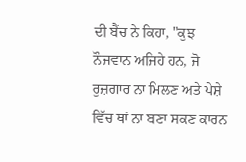ਦੀ ਬੈਂਚ ਨੇ ਕਿਹਾ, "ਕੁਝ ਨੌਜਵਾਨ ਅਜਿਹੇ ਹਨ, ਜੋ ਰੁਜ਼ਗਾਰ ਨਾ ਮਿਲਣ ਅਤੇ ਪੇਸ਼ੇ ਵਿੱਚ ਥਾਂ ਨਾ ਬਣਾ ਸਕਣ ਕਾਰਨ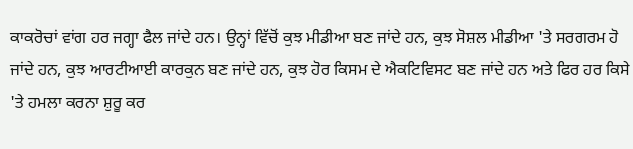ਕਾਕਰੋਚਾਂ ਵਾਂਗ ਹਰ ਜਗ੍ਹਾ ਫੈਲ ਜਾਂਦੇ ਹਨ। ਉਨ੍ਹਾਂ ਵਿੱਚੋਂ ਕੁਝ ਮੀਡੀਆ ਬਣ ਜਾਂਦੇ ਹਨ, ਕੁਝ ਸੋਸ਼ਲ ਮੀਡੀਆ 'ਤੇ ਸਰਗਰਮ ਹੋ ਜਾਂਦੇ ਹਨ, ਕੁਝ ਆਰਟੀਆਈ ਕਾਰਕੁਨ ਬਣ ਜਾਂਦੇ ਹਨ, ਕੁਝ ਹੋਰ ਕਿਸਮ ਦੇ ਐਕਟਿਵਿਸਟ ਬਣ ਜਾਂਦੇ ਹਨ ਅਤੇ ਫਿਰ ਹਰ ਕਿਸੇ 'ਤੇ ਹਮਲਾ ਕਰਨਾ ਸ਼ੁਰੂ ਕਰ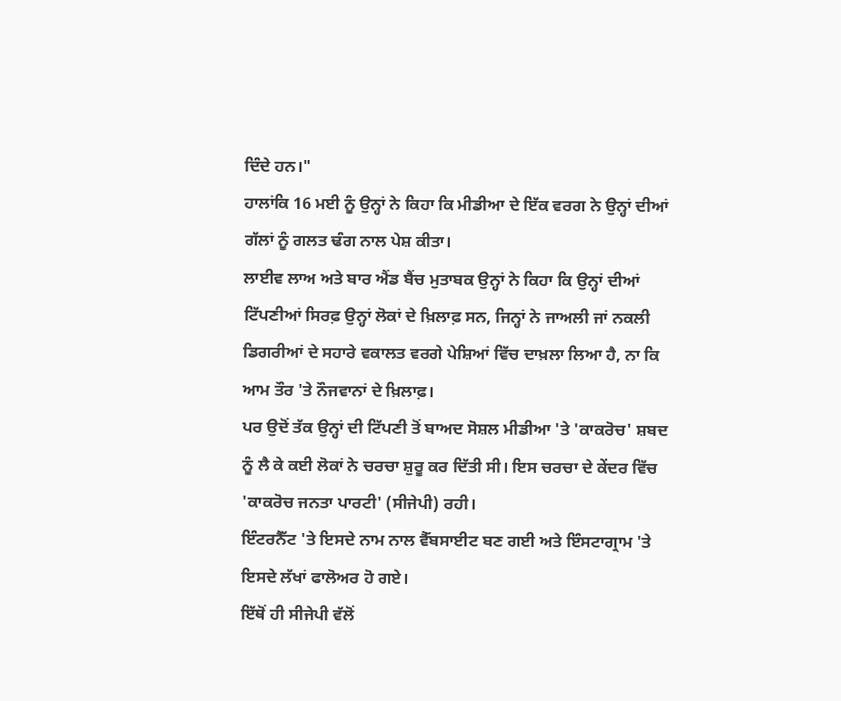ਦਿੰਦੇ ਹਨ।"
ਹਾਲਾਂਕਿ 16 ਮਈ ਨੂੰ ਉਨ੍ਹਾਂ ਨੇ ਕਿਹਾ ਕਿ ਮੀਡੀਆ ਦੇ ਇੱਕ ਵਰਗ ਨੇ ਉਨ੍ਹਾਂ ਦੀਆਂ ਗੱਲਾਂ ਨੂੰ ਗਲਤ ਢੰਗ ਨਾਲ ਪੇਸ਼ ਕੀਤਾ।
ਲਾਈਵ ਲਾਅ ਅਤੇ ਬਾਰ ਐਂਡ ਬੈਂਚ ਮੁਤਾਬਕ ਉਨ੍ਹਾਂ ਨੇ ਕਿਹਾ ਕਿ ਉਨ੍ਹਾਂ ਦੀਆਂ ਟਿੱਪਣੀਆਂ ਸਿਰਫ਼ ਉਨ੍ਹਾਂ ਲੋਕਾਂ ਦੇ ਖ਼ਿਲਾਫ਼ ਸਨ, ਜਿਨ੍ਹਾਂ ਨੇ ਜਾਅਲੀ ਜਾਂ ਨਕਲੀ ਡਿਗਰੀਆਂ ਦੇ ਸਹਾਰੇ ਵਕਾਲਤ ਵਰਗੇ ਪੇਸ਼ਿਆਂ ਵਿੱਚ ਦਾਖ਼ਲਾ ਲਿਆ ਹੈ, ਨਾ ਕਿ ਆਮ ਤੌਰ 'ਤੇ ਨੌਜਵਾਨਾਂ ਦੇ ਖ਼ਿਲਾਫ਼।
ਪਰ ਉਦੋਂ ਤੱਕ ਉਨ੍ਹਾਂ ਦੀ ਟਿੱਪਣੀ ਤੋਂ ਬਾਅਦ ਸੋਸ਼ਲ ਮੀਡੀਆ 'ਤੇ 'ਕਾਕਰੋਚ' ਸ਼ਬਦ ਨੂੰ ਲੈ ਕੇ ਕਈ ਲੋਕਾਂ ਨੇ ਚਰਚਾ ਸ਼ੁਰੂ ਕਰ ਦਿੱਤੀ ਸੀ। ਇਸ ਚਰਚਾ ਦੇ ਕੇਂਦਰ ਵਿੱਚ 'ਕਾਕਰੋਚ ਜਨਤਾ ਪਾਰਟੀ' (ਸੀਜੇਪੀ) ਰਹੀ।
ਇੰਟਰਨੈੱਟ 'ਤੇ ਇਸਦੇ ਨਾਮ ਨਾਲ ਵੈੱਬਸਾਈਟ ਬਣ ਗਈ ਅਤੇ ਇੰਸਟਾਗ੍ਰਾਮ 'ਤੇ ਇਸਦੇ ਲੱਖਾਂ ਫਾਲੋਅਰ ਹੋ ਗਏ।
ਇੱਥੋਂ ਹੀ ਸੀਜੇਪੀ ਵੱਲੋਂ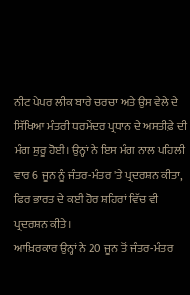ਨੀਟ ਪੇਪਰ ਲੀਕ ਬਾਰੇ ਚਰਚਾ ਅਤੇ ਉਸ ਵੇਲੇ ਦੇ ਸਿੱਖਿਆ ਮੰਤਰੀ ਧਰਮੇਂਦਰ ਪ੍ਰਧਾਨ ਦੇ ਅਸਤੀਫ਼ੇ ਦੀ ਮੰਗ ਸ਼ੁਰੂ ਹੋਈ। ਉਨ੍ਹਾਂ ਨੇ ਇਸ ਮੰਗ ਨਾਲ ਪਹਿਲੀ ਵਾਰ 6 ਜੂਨ ਨੂੰ ਜੰਤਰ-ਮੰਤਰ 'ਤੇ ਪ੍ਰਦਰਸ਼ਨ ਕੀਤਾ, ਫਿਰ ਭਾਰਤ ਦੇ ਕਈ ਹੋਰ ਸ਼ਹਿਰਾਂ ਵਿੱਚ ਵੀ ਪ੍ਰਦਰਸ਼ਨ ਕੀਤੇ।
ਆਖ਼ਿਰਕਾਰ ਉਨ੍ਹਾਂ ਨੇ 20 ਜੂਨ ਤੋਂ ਜੰਤਰ-ਮੰਤਰ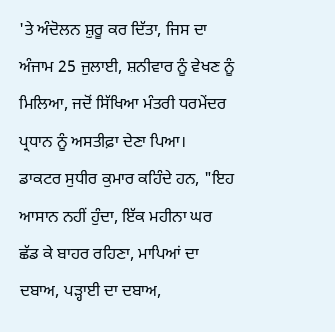'ਤੇ ਅੰਦੋਲਨ ਸ਼ੁਰੂ ਕਰ ਦਿੱਤਾ, ਜਿਸ ਦਾ ਅੰਜਾਮ 25 ਜੁਲਾਈ, ਸ਼ਨੀਵਾਰ ਨੂੰ ਵੇਖਣ ਨੂੰ ਮਿਲਿਆ, ਜਦੋਂ ਸਿੱਖਿਆ ਮੰਤਰੀ ਧਰਮੇਂਦਰ ਪ੍ਰਧਾਨ ਨੂੰ ਅਸਤੀਫ਼ਾ ਦੇਣਾ ਪਿਆ।
ਡਾਕਟਰ ਸੁਧੀਰ ਕੁਮਾਰ ਕਹਿੰਦੇ ਹਨ, "ਇਹ ਆਸਾਨ ਨਹੀਂ ਹੁੰਦਾ, ਇੱਕ ਮਹੀਨਾ ਘਰ ਛੱਡ ਕੇ ਬਾਹਰ ਰਹਿਣਾ, ਮਾਪਿਆਂ ਦਾ ਦਬਾਅ, ਪੜ੍ਹਾਈ ਦਾ ਦਬਾਅ,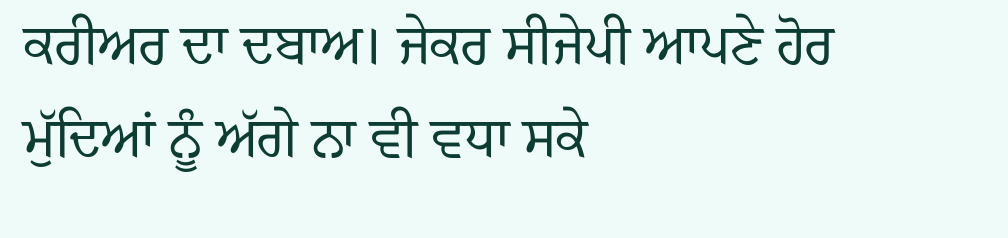ਕਰੀਅਰ ਦਾ ਦਬਾਅ। ਜੇਕਰ ਸੀਜੇਪੀ ਆਪਣੇ ਹੋਰ ਮੁੱਦਿਆਂ ਨੂੰ ਅੱਗੇ ਨਾ ਵੀ ਵਧਾ ਸਕੇ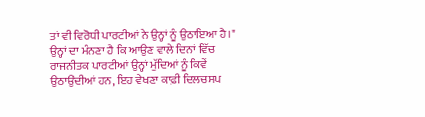ਤਾਂ ਵੀ ਵਿਰੋਧੀ ਪਾਰਟੀਆਂ ਨੇ ਉਨ੍ਹਾਂ ਨੂੰ ਉਠਾਇਆ ਹੈ।"
ਉਨ੍ਹਾਂ ਦਾ ਮੰਨਣਾ ਹੈ ਕਿ ਆਉਣ ਵਾਲੇ ਦਿਨਾਂ ਵਿੱਚ ਰਾਜਨੀਤਕ ਪਾਰਟੀਆਂ ਉਨ੍ਹਾਂ ਮੁੱਦਿਆਂ ਨੂੰ ਕਿਵੇਂ ਉਠਾਉਂਦੀਆਂ ਹਨ, ਇਹ ਵੇਖਣਾ ਕਾਫ਼ੀ ਦਿਲਚਸਪ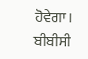ਹੋਵੇਗਾ।
ਬੀਬੀਸੀ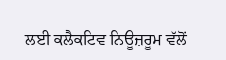ਲਈ ਕਲੈਕਟਿਵ ਨਿਊਜ਼ਰੂਮ ਵੱਲੋਂ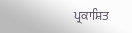ਪ੍ਰਕਾਸ਼ਿਤ